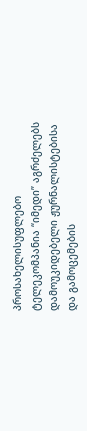პროსახელისუფლებო ტელეკომპანია “იმედი” აგრძელებს დამოუკიდებელი ჟურნალისტებისა და გამოცემების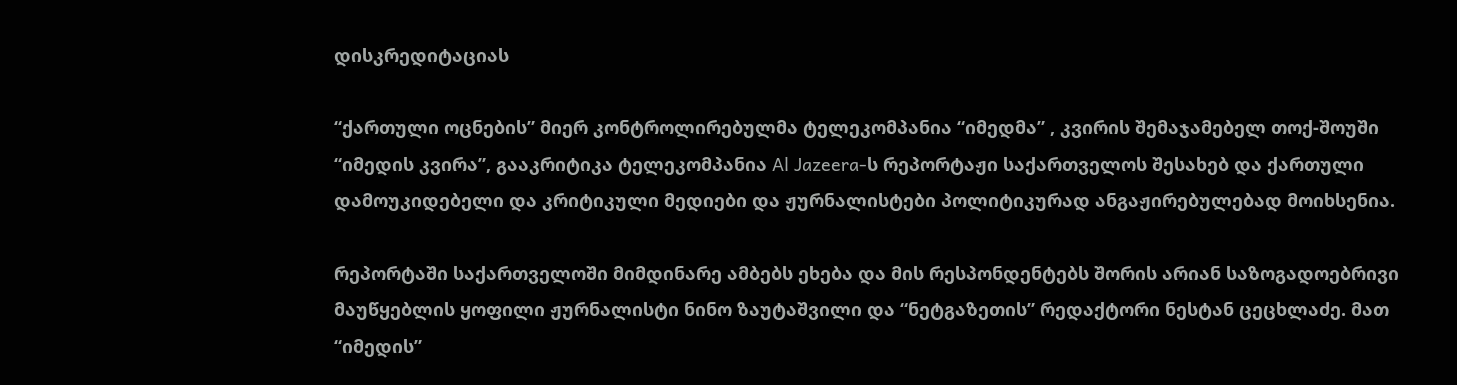დისკრედიტაციას

“ქართული ოცნების” მიერ კონტროლირებულმა ტელეკომპანია “იმედმა” , კვირის შემაჯამებელ თოქ-შოუში “იმედის კვირა”, გააკრიტიკა ტელეკომპანია Al Jazeera-ს რეპორტაჟი საქართველოს შესახებ და ქართული დამოუკიდებელი და კრიტიკული მედიები და ჟურნალისტები პოლიტიკურად ანგაჟირებულებად მოიხსენია.

რეპორტაში საქართველოში მიმდინარე ამბებს ეხება და მის რესპონდენტებს შორის არიან საზოგადოებრივი მაუწყებლის ყოფილი ჟურნალისტი ნინო ზაუტაშვილი და “ნეტგაზეთის” რედაქტორი ნესტან ცეცხლაძე. მათ “იმედის”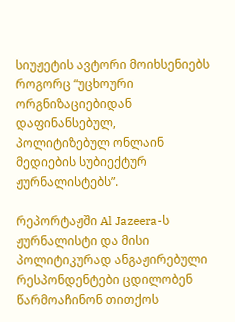სიუჟეტის ავტორი მოიხსენიებს როგორც “უცხოური ორგნიზაციებიდან დაფინანსებულ, პოლიტიზებულ ონლაინ მედიების სუბიექტურ ჟურნალისტებს”.

რეპორტაჟში Al Jazeera-ს ჟურნალისტი და მისი პოლიტიკურად ანგაჟირებული რესპონდენტები ცდილობენ წარმოაჩინონ თითქოს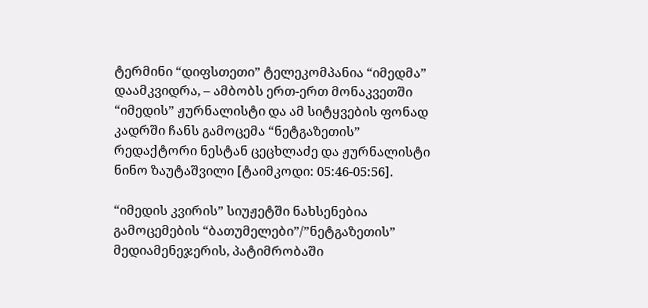ტერმინი “დიფსთეთი” ტელეკომპანია “იმედმა” დაამკვიდრა, – ამბობს ერთ-ერთ მონაკვეთში “იმედის” ჟურნალისტი და ამ სიტყვების ფონად კადრში ჩანს გამოცემა “ნეტგაზეთის” რედაქტორი ნესტან ცეცხლაძე და ჟურნალისტი ნინო ზაუტაშვილი [ტაიმკოდი: 05:46-05:56].

“იმედის კვირის” სიუჟეტში ნახსენებია გამოცემების “ბათუმელები”/”ნეტგაზეთის” მედიამენეჯერის, პატიმრობაში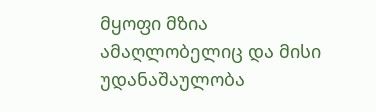მყოფი მზია ამაღლობელიც და მისი უდანაშაულობა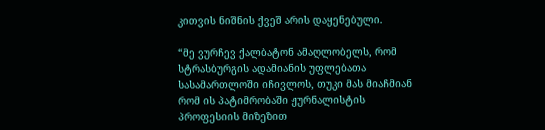კითვის ნიშნის ქვეშ არის დაყენებული.

“მე ვურჩევ ქალბატონ ამაღლობელს, რომ სტრასბურგის ადამიანის უფლებათა სასამართლოში იჩივლოს, თუკი მას მიაჩმიან რომ ის პატიმრობაში ჟურნალისტის პროფესიის მიზეზით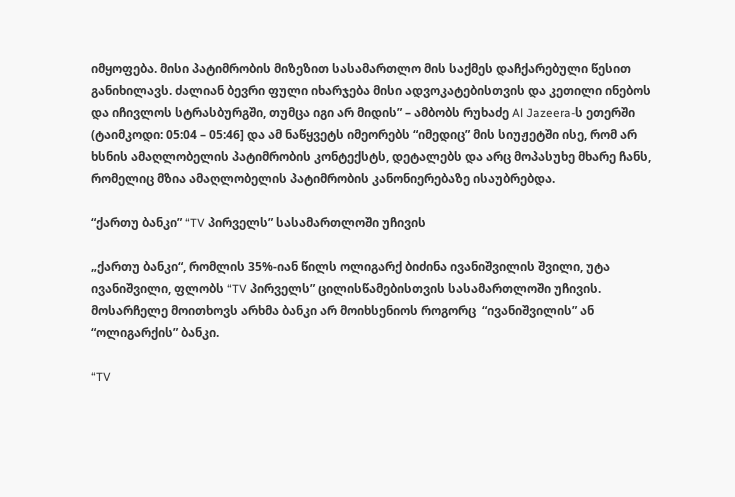იმყოფება. მისი პატიმრობის მიზეზით სასამართლო მის საქმეს დაჩქარებული წესით განიხილავს. ძალიან ბევრი ფული იხარჯება მისი ადვოკატებისთვის და კეთილი ინებოს და იჩივლოს სტრასბურგში, თუმცა იგი არ მიდის” – ამბობს რუხაძე Al Jazeera-ს ეთერში (ტაიმკოდი: 05:04 – 05:46] და ამ ნაწყვეტს იმეორებს “იმედიც” მის სიუჟეტში ისე, რომ არ ხსნის ამაღლობელის პატიმრობის კონტექსტს, დეტალებს და არც მოპასუხე მხარე ჩანს, რომელიც მზია ამაღლობელის პატიმრობის კანონიერებაზე ისაუბრებდა.

“ქართუ ბანკი” “TV პირველს” სასამართლოში უჩივის

„ქართუ ბანკი“, რომლის 35%-იან წილს ოლიგარქ ბიძინა ივანიშვილის შვილი, უტა ივანიშვილი, ფლობს “TV პირველს” ცილისწამებისთვის სასამართლოში უჩივის. მოსარჩელე მოითხოვს არხმა ბანკი არ მოიხსენიოს როგორც  “ივანიშვილის” ან “ოლიგარქის” ბანკი.

“TV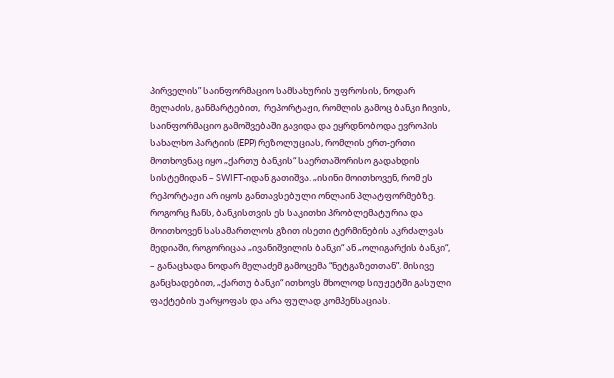პირველის” საინფორმაციო სამსახურის უფროსის, ნოდარ მელაძის, განმარტებით,  რეპორტაჟი, რომლის გამოც ბანკი ჩივის, საინფორმაციო გამოშვებაში გავიდა და ეყრდნობოდა ევროპის სახალხო პარტიის (EPP) რეზოლუციას, რომლის ერთ-ერთი მოთხოვნაც იყო „ქართუ ბანკის“ საერთაშორისო გადახდის სისტემიდან – SWIFT-იდან გათიშვა. „ისინი მოითხოვენ, რომ ეს რეპორტაჟი არ იყოს განთავსებული ონლაინ პლატფორმებზე. როგორც ჩანს, ბანკისთვის ეს საკითხი პრობლემატურია და მოითხოვენ სასამართლოს გზით ისეთი ტერმინების აკრძალვას მედიაში, როგორიცაა „ივანიშვილის ბანკი“ ან „ოლიგარქის ბანკი“, – განაცხადა ნოდარ მელაძემ გამოცემა “ნეტგაზეთთან”. მისივე განცხადებით, „ქართუ ბანკი“ ითხოვს მხოლოდ სიუჟეტში გასული ფაქტების უარყოფას და არა ფულად კომპენსაციას.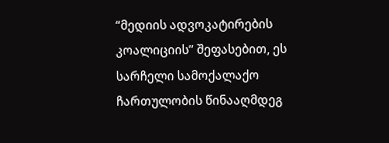“მედიის ადვოკატირების კოალიციის” შეფასებით, ეს სარჩელი სამოქალაქო ჩართულობის წინააღმდეგ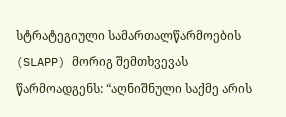სტრატეგიული სამართალწარმოების (SLAPP) მორიგ შემთხვევას წარმოადგენს: “აღნიშნული საქმე არის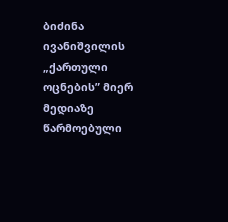ბიძინა ივანიშვილის „ქართული ოცნების” მიერ მედიაზე წარმოებული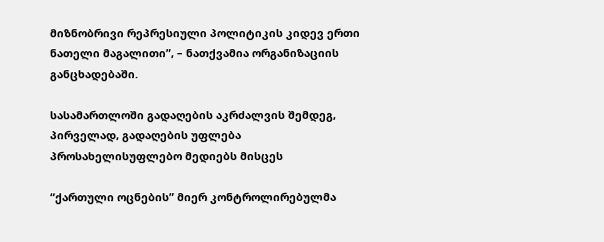მიზნობრივი რეპრესიული პოლიტიკის კიდევ ერთი ნათელი მაგალითი”, – ნათქვამია ორგანიზაციის განცხადებაში.

სასამართლოში გადაღების აკრძალვის შემდეგ, პირველად, გადაღების უფლება პროსახელისუფლებო მედიებს მისცეს

“ქართული ოცნების” მიერ კონტროლირებულმა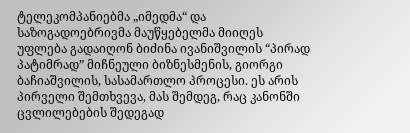ტელეკომპანიებმა „იმედმა“ და საზოგადოებრივმა მაუწყებელმა მიიღეს უფლება გადაიღონ ბიძინა ივანიშვილის “პირად პატიმრად” მიჩნეული ბიზნესმენის, გიორგი ბაჩიაშვილის, სასამართლო პროცესი. ეს არის პირველი შემთხვევა, მას შემდეგ, რაც კანონში ცვლილებების შედეგად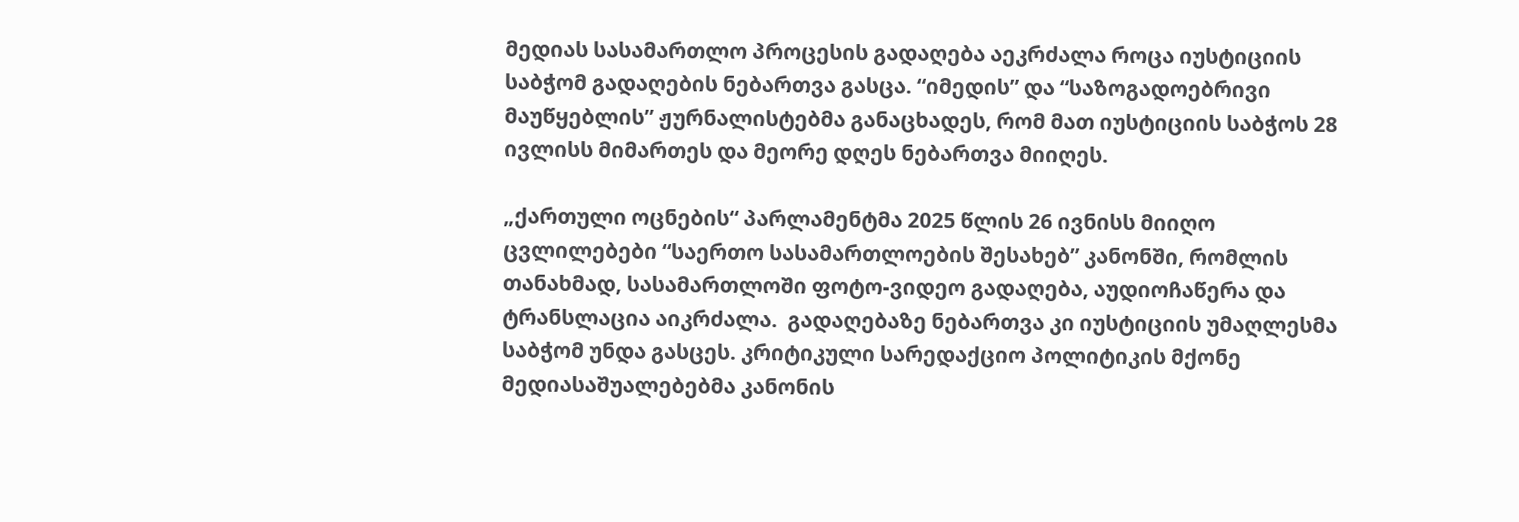მედიას სასამართლო პროცესის გადაღება აეკრძალა როცა იუსტიციის საბჭომ გადაღების ნებართვა გასცა. “იმედის” და “საზოგადოებრივი მაუწყებლის” ჟურნალისტებმა განაცხადეს, რომ მათ იუსტიციის საბჭოს 28 ივლისს მიმართეს და მეორე დღეს ნებართვა მიიღეს.

„ქართული ოცნების“ პარლამენტმა 2025 წლის 26 ივნისს მიიღო ცვლილებები “საერთო სასამართლოების შესახებ” კანონში, რომლის თანახმად, სასამართლოში ფოტო-ვიდეო გადაღება, აუდიოჩაწერა და ტრანსლაცია აიკრძალა.  გადაღებაზე ნებართვა კი იუსტიციის უმაღლესმა საბჭომ უნდა გასცეს. კრიტიკული სარედაქციო პოლიტიკის მქონე მედიასაშუალებებმა კანონის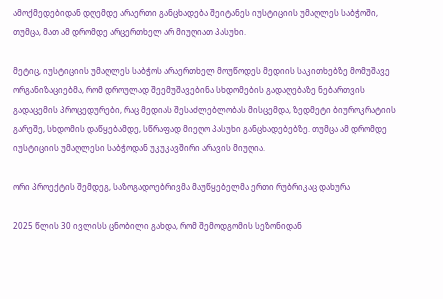ამოქმედებიდან დღემდე არაერთი განცხადება შეიტანეს იუსტიციის უმაღლეს საბჭოში, თუმცა, მათ ამ დრომდე არცერთხელ არ მიუღიათ პასუხი.

მეტიც, იუსტიციის უმაღლეს საბჭოს არაერთხელ მოუწოდეს მედიის საკითხებზე მომუშავე ორგანიზაციებმა, რომ დროულად შეემუშავებინა სხდომების გადაღებაზე ნებართვის გადაცემის პროცედურები, რაც მედიას შესაძლებლობას მისცემდა, ზედმეტი ბიუროკრატიის გარეშე, სხდომის დაწყებამდე, სწრაფად მიეღო პასუხი განცხადებებზე. თუმცა ამ დრომდე იუსტიციის უმაღლესი საბჭოდან უკუკავშირი არავის მიუღია.

ორი პროექტის შემდეგ, საზოგადოებრივმა მაუწყებელმა ერთი რუბრიკაც დახურა

2025 წლის 30 ივლისს ცნობილი გახდა, რომ შემოდგომის სეზონიდან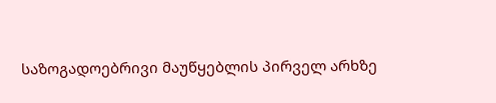საზოგადოებრივი მაუწყებლის პირველ არხზე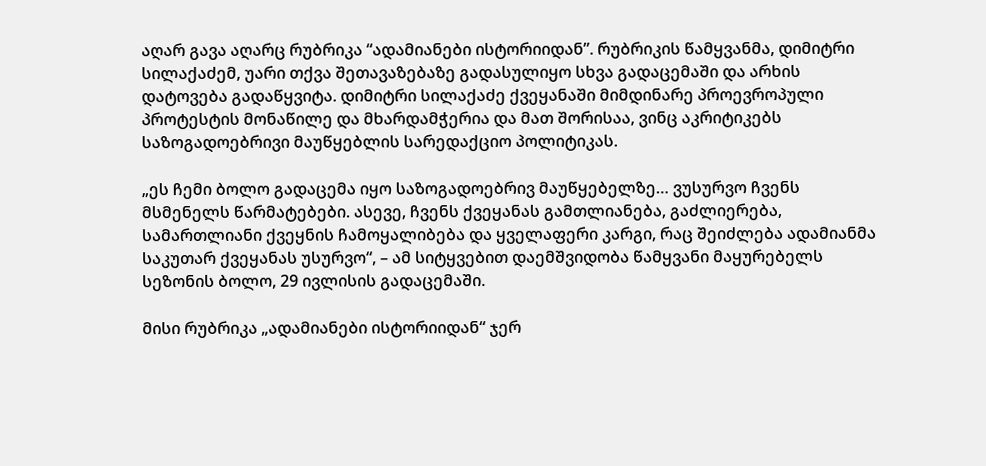აღარ გავა აღარც რუბრიკა “ადამიანები ისტორიიდან”. რუბრიკის წამყვანმა, დიმიტრი სილაქაძემ, უარი თქვა შეთავაზებაზე გადასულიყო სხვა გადაცემაში და არხის დატოვება გადაწყვიტა. დიმიტრი სილაქაძე ქვეყანაში მიმდინარე პროევროპული პროტესტის მონაწილე და მხარდამჭერია და მათ შორისაა, ვინც აკრიტიკებს საზოგადოებრივი მაუწყებლის სარედაქციო პოლიტიკას.

„ეს ჩემი ბოლო გადაცემა იყო საზოგადოებრივ მაუწყებელზე… ვუსურვო ჩვენს მსმენელს წარმატებები. ასევე, ჩვენს ქვეყანას გამთლიანება, გაძლიერება, სამართლიანი ქვეყნის ჩამოყალიბება და ყველაფერი კარგი, რაც შეიძლება ადამიანმა საკუთარ ქვეყანას უსურვო“, – ამ სიტყვებით დაემშვიდობა წამყვანი მაყურებელს სეზონის ბოლო, 29 ივლისის გადაცემაში.

მისი რუბრიკა „ადამიანები ისტორიიდან“ ჯერ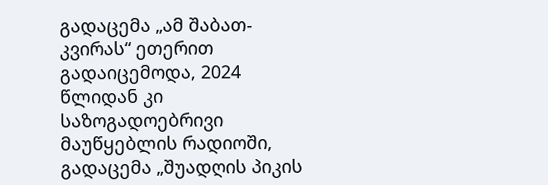გადაცემა „ამ შაბათ-კვირას“ ეთერით გადაიცემოდა, 2024 წლიდან კი საზოგადოებრივი მაუწყებლის რადიოში, გადაცემა „შუადღის პიკის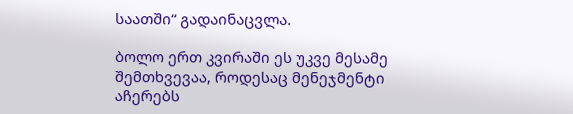საათში“ გადაინაცვლა.

ბოლო ერთ კვირაში ეს უკვე მესამე შემთხვევაა, როდესაც მენეჯმენტი აჩერებს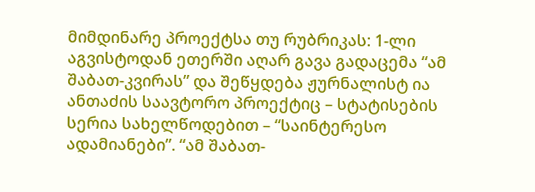მიმდინარე პროექტსა თუ რუბრიკას: 1-ლი აგვისტოდან ეთერში აღარ გავა გადაცემა “ამ შაბათ-კვირას” და შეწყდება ჟურნალისტ ია ანთაძის საავტორო პროექტიც – სტატისების სერია სახელწოდებით – “საინტერესო ადამიანები”. “ამ შაბათ-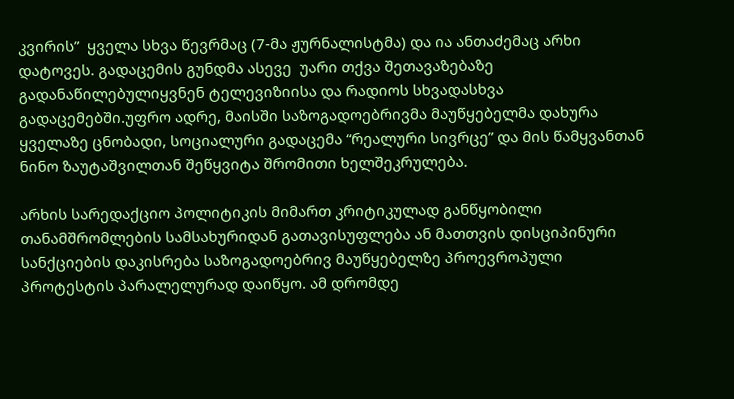კვირის”  ყველა სხვა წევრმაც (7-მა ჟურნალისტმა) და ია ანთაძემაც არხი დატოვეს. გადაცემის გუნდმა ასევე  უარი თქვა შეთავაზებაზე გადანაწილებულიყვნენ ტელევიზიისა და რადიოს სხვადასხვა გადაცემებში.უფრო ადრე, მაისში საზოგადოებრივმა მაუწყებელმა დახურა ყველაზე ცნობადი, სოციალური გადაცემა “რეალური სივრცე” და მის წამყვანთან ნინო ზაუტაშვილთან შეწყვიტა შრომითი ხელშეკრულება.

არხის სარედაქციო პოლიტიკის მიმართ კრიტიკულად განწყობილი თანამშრომლების სამსახურიდან გათავისუფლება ან მათთვის დისციპინური სანქციების დაკისრება საზოგადოებრივ მაუწყებელზე პროევროპული პროტესტის პარალელურად დაიწყო. ამ დრომდე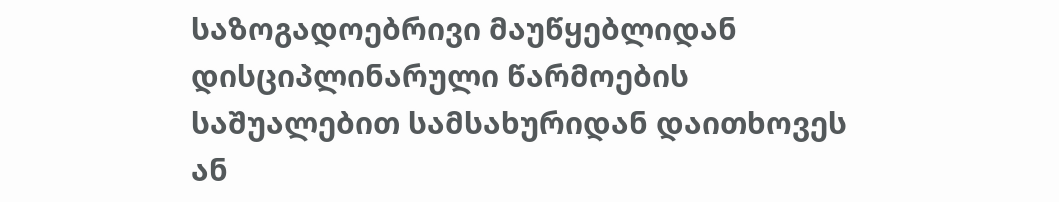საზოგადოებრივი მაუწყებლიდან დისციპლინარული წარმოების საშუალებით სამსახურიდან დაითხოვეს ან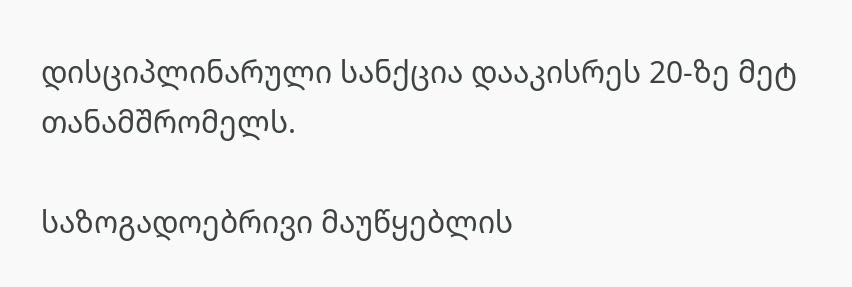დისციპლინარული სანქცია დააკისრეს 20-ზე მეტ თანამშრომელს.

საზოგადოებრივი მაუწყებლის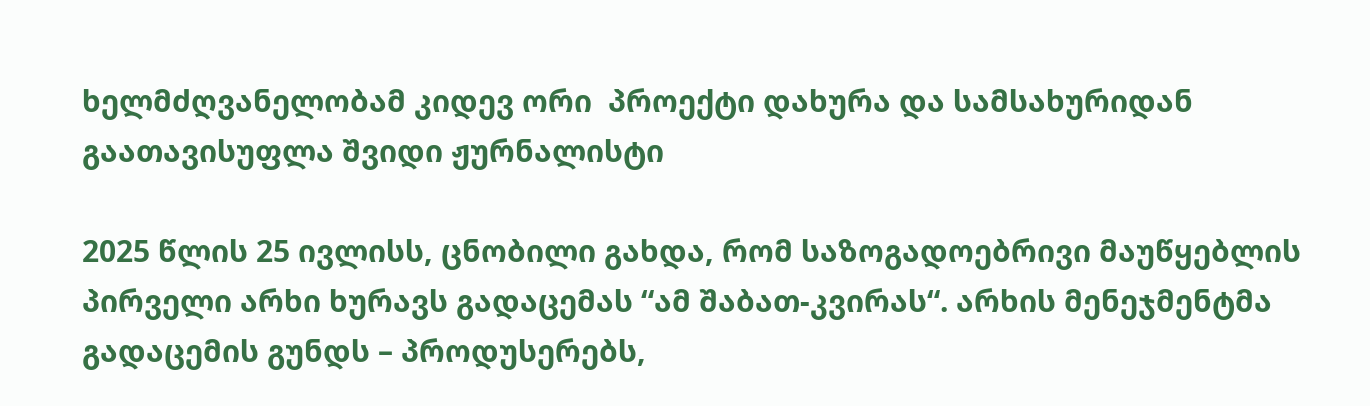ხელმძღვანელობამ კიდევ ორი  პროექტი დახურა და სამსახურიდან გაათავისუფლა შვიდი ჟურნალისტი

2025 წლის 25 ივლისს, ცნობილი გახდა, რომ საზოგადოებრივი მაუწყებლის პირველი არხი ხურავს გადაცემას “ამ შაბათ-კვირას“. არხის მენეჯმენტმა გადაცემის გუნდს – პროდუსერებს,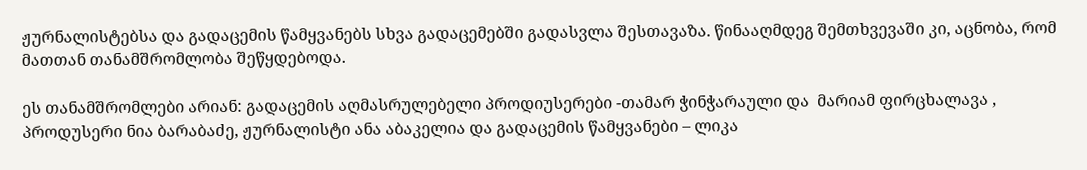ჟურნალისტებსა და გადაცემის წამყვანებს სხვა გადაცემებში გადასვლა შესთავაზა. წინააღმდეგ შემთხვევაში კი, აცნობა, რომ მათთან თანამშრომლობა შეწყდებოდა.

ეს თანამშრომლები არიან: გადაცემის აღმასრულებელი პროდიუსერები -თამარ ჭინჭარაული და  მარიამ ფირცხალავა , პროდუსერი ნია ბარაბაძე, ჟურნალისტი ანა აბაკელია და გადაცემის წამყვანები – ლიკა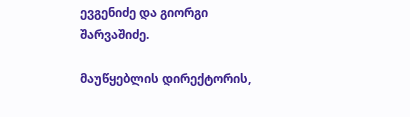ევგენიძე და გიორგი შარვაშიძე.

მაუწყებლის დირექტორის,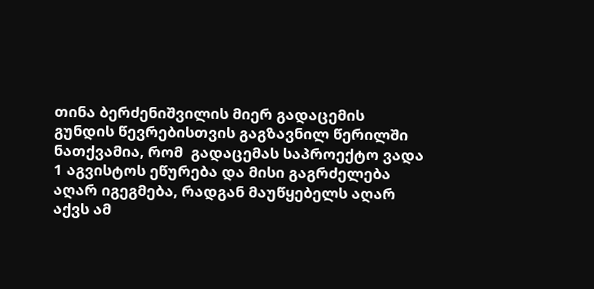თინა ბერძენიშვილის მიერ გადაცემის გუნდის წევრებისთვის გაგზავნილ წერილში ნათქვამია, რომ  გადაცემას საპროექტო ვადა 1 აგვისტოს ეწურება და მისი გაგრძელება აღარ იგეგმება, რადგან მაუწყებელს აღარ აქვს ამ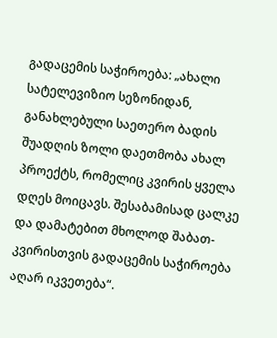გადაცემის საჭიროება: „ახალი სატელევიზიო სეზონიდან, განახლებული საეთერო ბადის შუადღის ზოლი დაეთმობა ახალ პროექტს, რომელიც კვირის ყველა დღეს მოიცავს. შესაბამისად ცალკე და დამატებით მხოლოდ შაბათ-კვირისთვის გადაცემის საჭიროება აღარ იკვეთება“.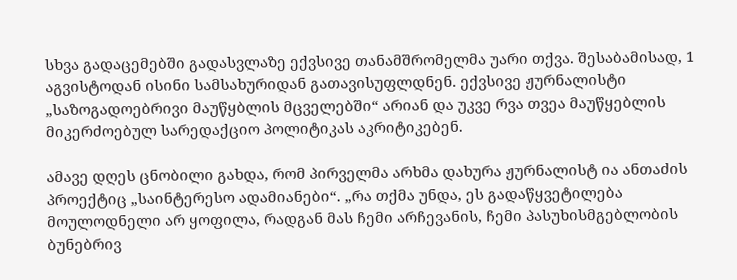სხვა გადაცემებში გადასვლაზე ექვსივე თანამშრომელმა უარი თქვა. შესაბამისად, 1 აგვისტოდან ისინი სამსახურიდან გათავისუფლდნენ. ექვსივე ჟურნალისტი „საზოგადოებრივი მაუწყბლის მცველებში“ არიან და უკვე რვა თვეა მაუწყებლის მიკერძოებულ სარედაქციო პოლიტიკას აკრიტიკებენ.

ამავე დღეს ცნობილი გახდა, რომ პირველმა არხმა დახურა ჟურნალისტ ია ანთაძის პროექტიც „საინტერესო ადამიანები“. „რა თქმა უნდა, ეს გადაწყვეტილება მოულოდნელი არ ყოფილა, რადგან მას ჩემი არჩევანის, ჩემი პასუხისმგებლობის ბუნებრივ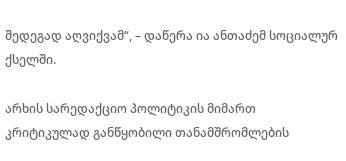შედეგად აღვიქვამ“, – დაწერა ია ანთაძემ სოციალურ ქსელში.

არხის სარედაქციო პოლიტიკის მიმართ კრიტიკულად განწყობილი თანამშრომლების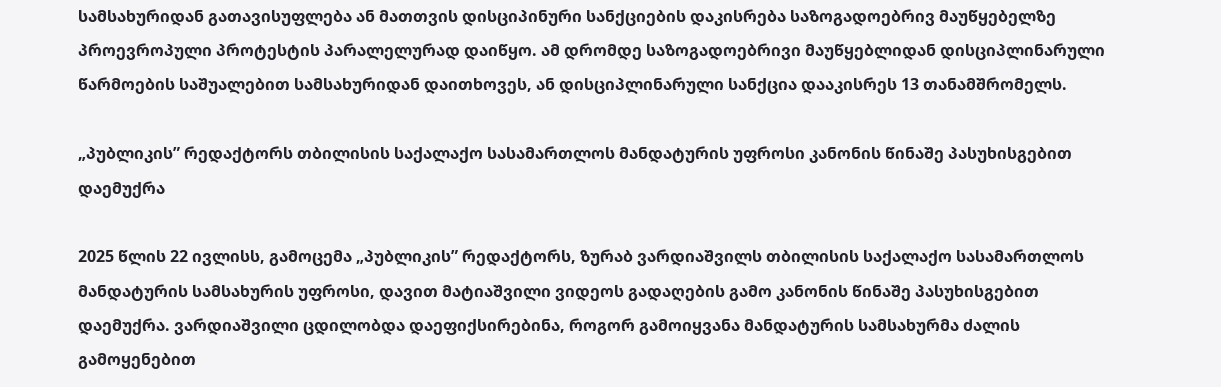სამსახურიდან გათავისუფლება ან მათთვის დისციპინური სანქციების დაკისრება საზოგადოებრივ მაუწყებელზე პროევროპული პროტესტის პარალელურად დაიწყო. ამ დრომდე საზოგადოებრივი მაუწყებლიდან დისციპლინარული წარმოების საშუალებით სამსახურიდან დაითხოვეს, ან დისციპლინარული სანქცია დააკისრეს 13 თანამშრომელს.

„პუბლიკის” რედაქტორს თბილისის საქალაქო სასამართლოს მანდატურის უფროსი კანონის წინაშე პასუხისგებით დაემუქრა

2025 წლის 22 ივლისს, გამოცემა „პუბლიკის” რედაქტორს, ზურაბ ვარდიაშვილს თბილისის საქალაქო სასამართლოს მანდატურის სამსახურის უფროსი, დავით მატიაშვილი ვიდეოს გადაღების გამო კანონის წინაშე პასუხისგებით დაემუქრა. ვარდიაშვილი ცდილობდა დაეფიქსირებინა, როგორ გამოიყვანა მანდატურის სამსახურმა ძალის გამოყენებით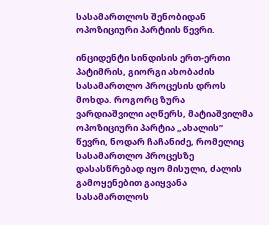სასამართლოს შენობიდან ოპოზიციური პარტიის წევრი.

ინციდენტი სინდისის ერთ-ერთი პატიმრის, გიორგი ახობაძის სასამართლო პროცესის დროს მოხდა. როგორც ზურა ვარდიაშვილი აღწერს, მატიაშვილმა ოპოზიციური პარტია „ახალის” წევრი, ნოდარ ჩაჩანიძე, რომელიც სასამართლო პროცესზე დასასწრებად იყო მისული, ძალის გამოყენებით გაიყვანა სასამართლოს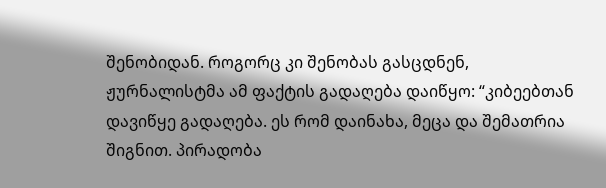შენობიდან. როგორც კი შენობას გასცდნენ, ჟურნალისტმა ამ ფაქტის გადაღება დაიწყო: “კიბეებთან დავიწყე გადაღება. ეს რომ დაინახა, მეცა და შემათრია შიგნით. პირადობა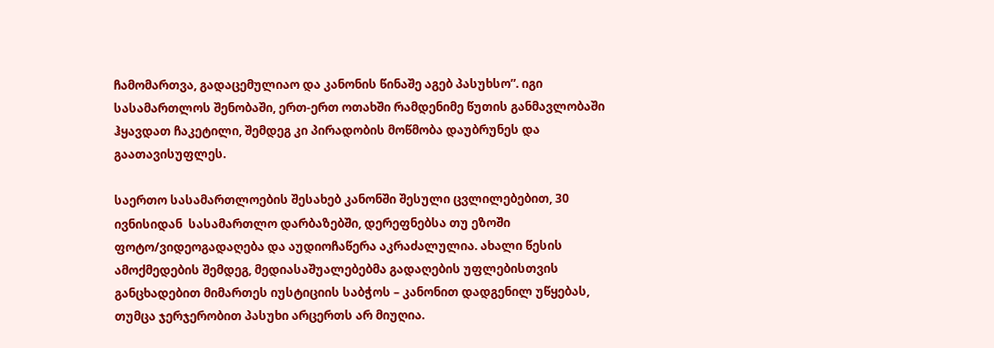ჩამომართვა, გადაცემულიაო და კანონის წინაშე აგებ პასუხსო”. იგი სასამართლოს შენობაში, ერთ-ერთ ოთახში რამდენიმე წუთის განმავლობაში ჰყავდათ ჩაკეტილი, შემდეგ კი პირადობის მოწმობა დაუბრუნეს და გაათავისუფლეს.

საერთო სასამართლოების შესახებ კანონში შესული ცვლილებებით, 30 ივნისიდან  სასამართლო დარბაზებში, დერეფნებსა თუ ეზოში ფოტო/ვიდეოგადაღება და აუდიოჩაწერა აკრაძალულია. ახალი წესის ამოქმედების შემდეგ, მედიასაშუალებებმა გადაღების უფლებისთვის განცხადებით მიმართეს იუსტიციის საბჭოს – კანონით დადგენილ უწყებას, თუმცა ჯერჯერობით პასუხი არცერთს არ მიუღია.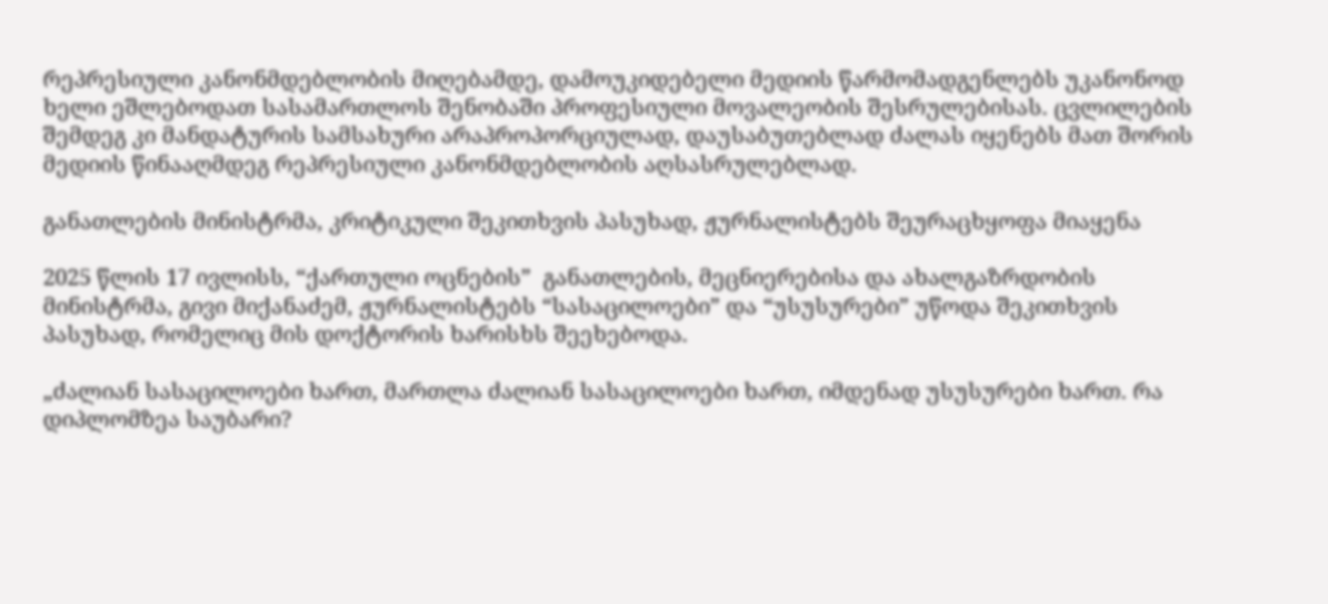რეპრესიული კანონმდებლობის მიღებამდე, დამოუკიდებელი მედიის წარმომადგენლებს უკანონოდ ხელი ეშლებოდათ სასამართლოს შენობაში პროფესიული მოვალეობის შესრულებისას. ცვლილების შემდეგ კი მანდატურის სამსახური არაპროპორციულად, დაუსაბუთებლად ძალას იყენებს მათ შორის მედიის წინააღმდეგ რეპრესიული კანონმდებლობის აღსასრულებლად.

განათლების მინისტრმა, კრიტიკული შეკითხვის პასუხად, ჟურნალისტებს შეურაცხყოფა მიაყენა

2025 წლის 17 ივლისს, “ქართული ოცნების”  განათლების, მეცნიერებისა და ახალგაზრდობის მინისტრმა, გივი მიქანაძემ, ჟურნალისტებს “სასაცილოები” და “უსუსურები” უწოდა შეკითხვის პასუხად, რომელიც მის დოქტორის ხარისხს შეეხებოდა.

„ძალიან სასაცილოები ხართ, მართლა ძალიან სასაცილოები ხართ, იმდენად უსუსურები ხართ. რა დიპლომზეა საუბარი?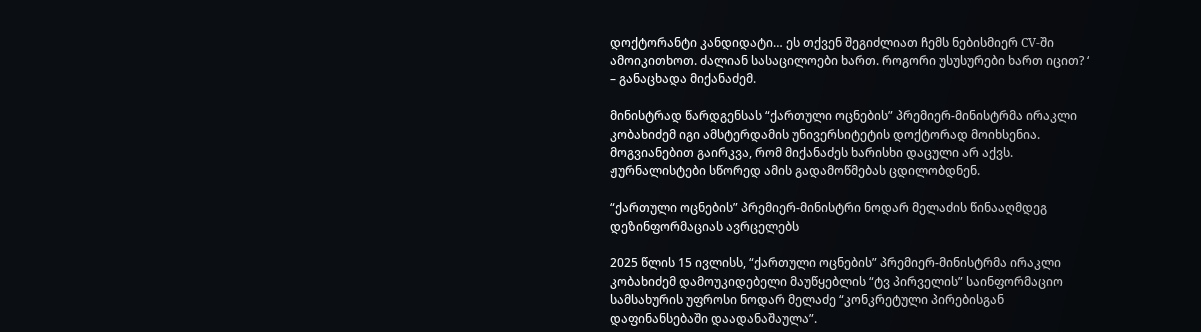დოქტორანტი კანდიდატი… ეს თქვენ შეგიძლიათ ჩემს ნებისმიერ CV-ში ამოიკითხოთ. ძალიან სასაცილოები ხართ. როგორი უსუსურები ხართ იცით? ‘ – განაცხადა მიქანაძემ.

მინისტრად წარდგენსას “ქართული ოცნების” პრემიერ-მინისტრმა ირაკლი კობახიძემ იგი ამსტერდამის უნივერსიტეტის დოქტორად მოიხსენია. მოგვიანებით გაირკვა, რომ მიქანაძეს ხარისხი დაცული არ აქვს. ჟურნალისტები სწორედ ამის გადამოწმებას ცდილობდნენ.

“ქართული ოცნების” პრემიერ-მინისტრი ნოდარ მელაძის წინააღმდეგ დეზინფორმაციას ავრცელებს

2025 წლის 15 ივლისს, “ქართული ოცნების” პრემიერ-მინისტრმა ირაკლი კობახიძემ დამოუკიდებელი მაუწყებლის “ტვ პირველის” საინფორმაციო სამსახურის უფროსი ნოდარ მელაძე “კონკრეტული პირებისგან დაფინანსებაში დაადანაშაულა”.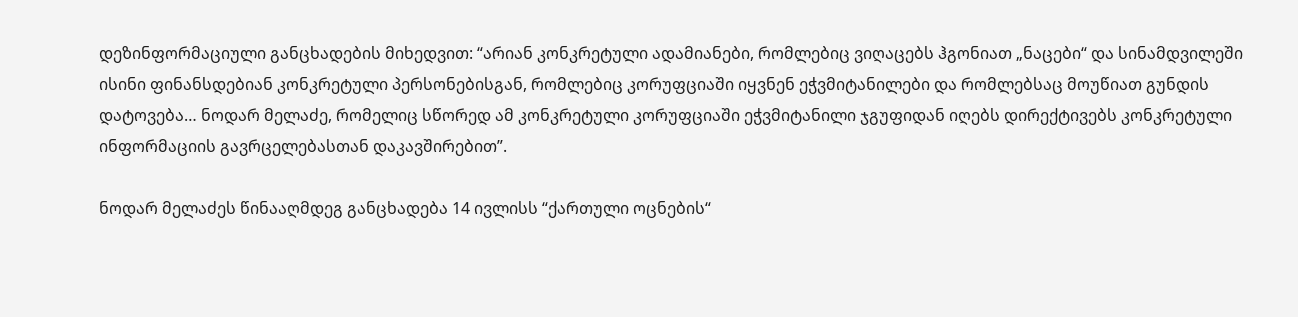დეზინფორმაციული განცხადების მიხედვით: “არიან კონკრეტული ადამიანები, რომლებიც ვიღაცებს ჰგონიათ „ნაცები“ და სინამდვილეში ისინი ფინანსდებიან კონკრეტული პერსონებისგან, რომლებიც კორუფციაში იყვნენ ეჭვმიტანილები და რომლებსაც მოუწიათ გუნდის დატოვება… ნოდარ მელაძე, რომელიც სწორედ ამ კონკრეტული კორუფციაში ეჭვმიტანილი ჯგუფიდან იღებს დირექტივებს კონკრეტული ინფორმაციის გავრცელებასთან დაკავშირებით”.

ნოდარ მელაძეს წინააღმდეგ განცხადება 14 ივლისს “ქართული ოცნების“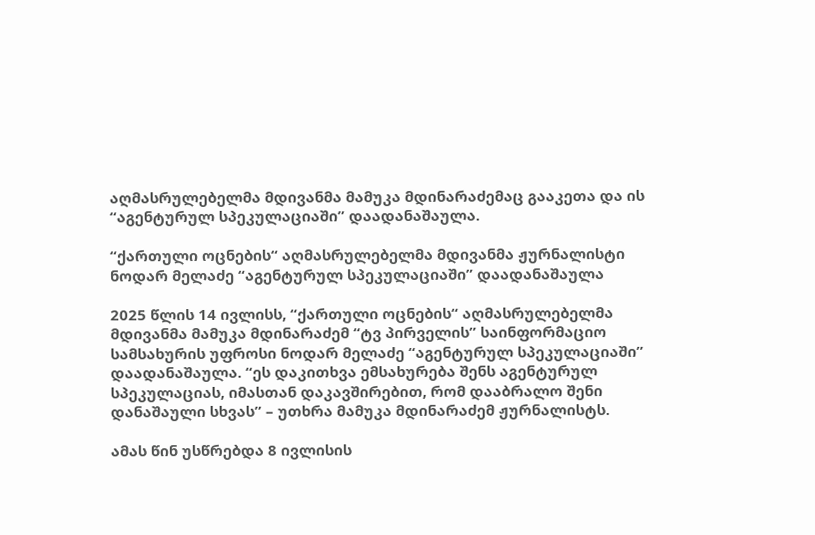აღმასრულებელმა მდივანმა მამუკა მდინარაძემაც გააკეთა და ის “აგენტურულ სპეკულაციაში” დაადანაშაულა.

“ქართული ოცნების“ აღმასრულებელმა მდივანმა ჟურნალისტი ნოდარ მელაძე “აგენტურულ სპეკულაციაში” დაადანაშაულა

2025 წლის 14 ივლისს, “ქართული ოცნების“ აღმასრულებელმა მდივანმა მამუკა მდინარაძემ “ტვ პირველის” საინფორმაციო სამსახურის უფროსი ნოდარ მელაძე “აგენტურულ სპეკულაციაში” დაადანაშაულა. “ეს დაკითხვა ემსახურება შენს აგენტურულ სპეკულაციას, იმასთან დაკავშირებით, რომ დააბრალო შენი დანაშაული სხვას” – უთხრა მამუკა მდინარაძემ ჟურნალისტს.

ამას წინ უსწრებდა 8 ივლისის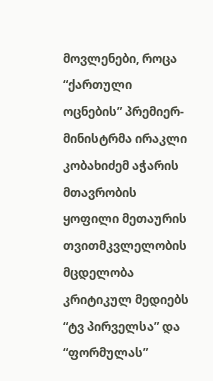მოვლენები, როცა “ქართული ოცნების” პრემიერ-მინისტრმა ირაკლი კობახიძემ აჭარის მთავრობის ყოფილი მეთაურის თვითმკვლელობის მცდელობა კრიტიკულ მედიებს “ტვ პირველსა” და “ფორმულას”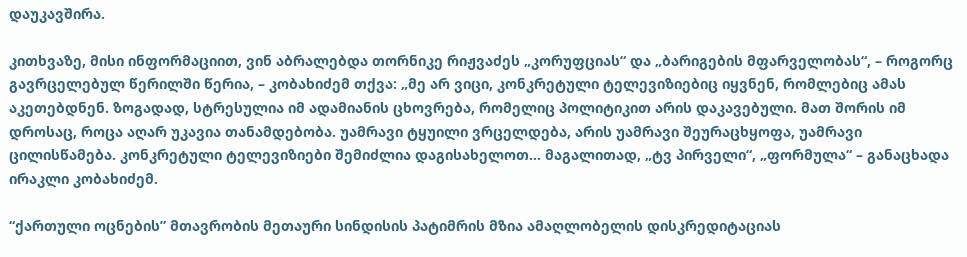დაუკავშირა.

კითხვაზე, მისი ინფორმაციით, ვინ აბრალებდა თორნიკე რიჟვაძეს „კორუფციას“ და „ბარიგების მფარველობას“, – როგორც გავრცელებულ წერილში წერია, – კობახიძემ თქვა: „მე არ ვიცი, კონკრეტული ტელევიზიებიც იყვნენ, რომლებიც ამას აკეთებდნენ. ზოგადად, სტრესულია იმ ადამიანის ცხოვრება, რომელიც პოლიტიკით არის დაკავებული. მათ შორის იმ დროსაც, როცა აღარ უკავია თანამდებობა. უამრავი ტყუილი ვრცელდება, არის უამრავი შეურაცხყოფა, უამრავი ცილისწამება. კონკრეტული ტელევიზიები შემიძლია დაგისახელოთ… მაგალითად, „ტვ პირველი“, „ფორმულა“ – განაცხადა ირაკლი კობახიძემ.

“ქართული ოცნების” მთავრობის მეთაური სინდისის პატიმრის მზია ამაღლობელის დისკრედიტაციას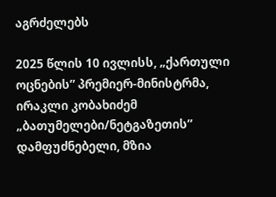აგრძელებს

2025 წლის 10 ივლისს, „ქართული ოცნების” პრემიერ-მინისტრმა, ირაკლი კობახიძემ „ბათუმელები/ნეტგაზეთის” დამფუძნებელი, მზია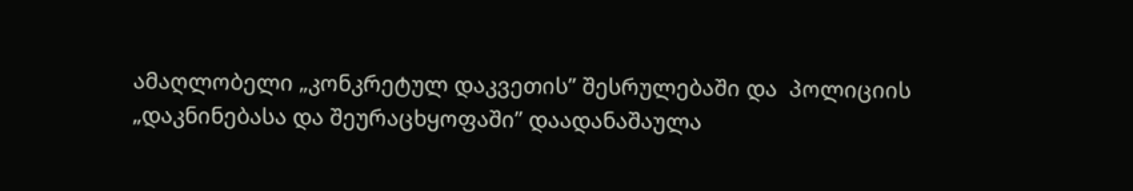ამაღლობელი „კონკრეტულ დაკვეთის” შესრულებაში და  პოლიციის „დაკნინებასა და შეურაცხყოფაში” დაადანაშაულა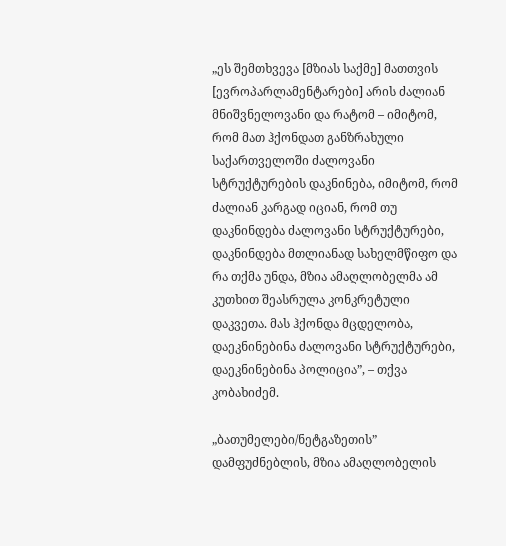„ეს შემთხვევა [მზიას საქმე] მათთვის [ევროპარლამენტარები] არის ძალიან მნიშვნელოვანი და რატომ – იმიტომ, რომ მათ ჰქონდათ განზრახული საქართველოში ძალოვანი სტრუქტურების დაკნინება, იმიტომ, რომ ძალიან კარგად იციან, რომ თუ დაკნინდება ძალოვანი სტრუქტურები, დაკნინდება მთლიანად სახელმწიფო და რა თქმა უნდა, მზია ამაღლობელმა ამ კუთხით შეასრულა კონკრეტული დაკვეთა. მას ჰქონდა მცდელობა, დაეკნინებინა ძალოვანი სტრუქტურები, დაეკნინებინა პოლიცია”, – თქვა კობახიძემ.

„ბათუმელები/ნეტგაზეთის” დამფუძნებლის, მზია ამაღლობელის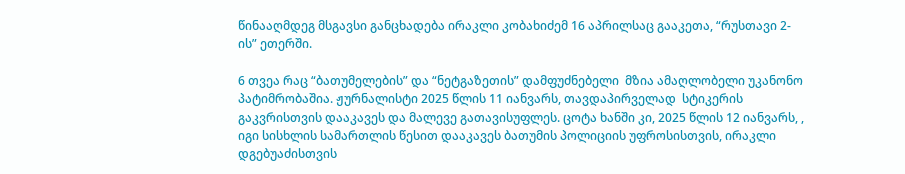წინააღმდეგ მსგავსი განცხადება ირაკლი კობახიძემ 16 აპრილსაც გააკეთა, “რუსთავი 2-ის” ეთერში.

6 თვეა რაც “ბათუმელების” და “ნეტგაზეთის” დამფუძნებელი  მზია ამაღლობელი უკანონო პატიმრობაშია. ჟურნალისტი 2025 წლის 11 იანვარს, თავდაპირველად  სტიკერის გაკვრისთვის დააკავეს და მალევე გათავისუფლეს. ცოტა ხანში კი, 2025 წლის 12 იანვარს, , იგი სისხლის სამართლის წესით დააკავეს ბათუმის პოლიციის უფროსისთვის, ირაკლი დგებუაძისთვის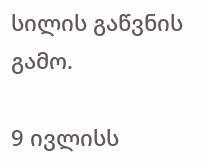სილის გაწვნის გამო.

9 ივლისს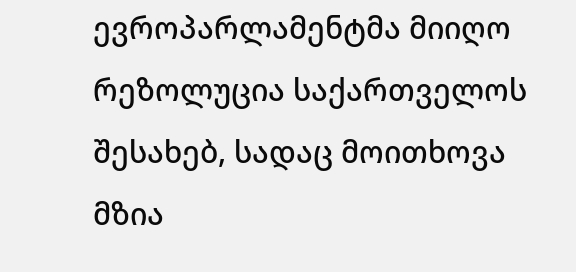ევროპარლამენტმა მიიღო რეზოლუცია საქართველოს შესახებ, სადაც მოითხოვა მზია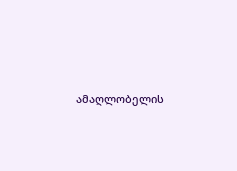ამაღლობელის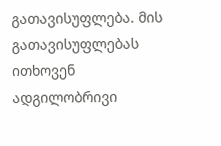გათავისუფლება. მის გათავისუფლებას ითხოვენ ადგილობრივი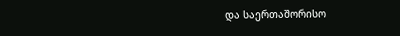და საერთაშორისო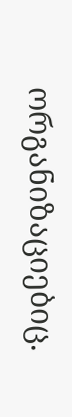ორგანიზაციებიც.